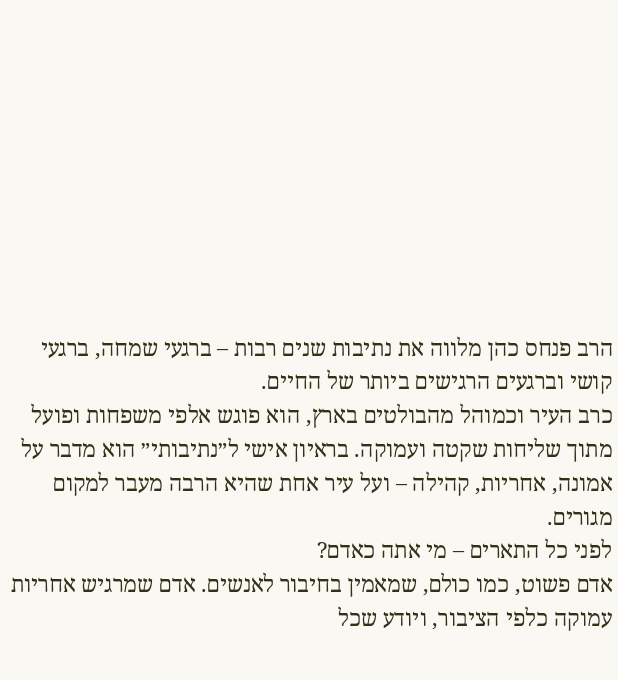הרב פנחס כהן מלווה את נתיבות שנים רבות – ברגעי שמחה, ברגעי קושי וברגעים הרגישים ביותר של החיים.
כרב העיר וכמוהל מהבולטים בארץ, הוא פוגש אלפי משפחות ופועל מתוך שליחות שקטה ועמוקה. בראיון אישי ל״נתיבותי״ הוא מדבר על אמונה, אחריות, קהילה – ועל עיר אחת שהיא הרבה מעבר למקום מגורים.
לפני כל התארים – מי אתה כאדם?
אדם פשוט, כמו כולם, שמאמין בחיבור לאנשים. אדם שמרגיש אחריות עמוקה כלפי הציבור, ויודע שכל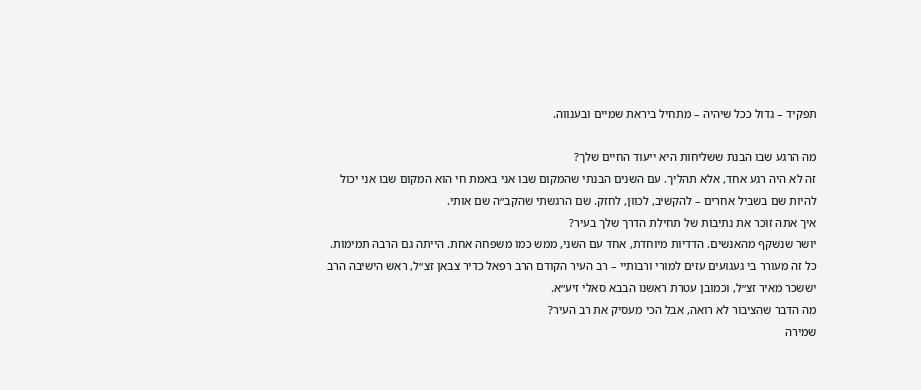תפקיד – גדול ככל שיהיה – מתחיל ביראת שמיים ובענווה.

מה הרגע שבו הבנת ששליחות היא ייעוד החיים שלך?
זה לא היה רגע אחד, אלא תהליך. עם השנים הבנתי שהמקום שבו אני באמת חי הוא המקום שבו אני יכול להיות שם בשביל אחרים – להקשיב, לכוון, לחזק. שם הרגשתי שהקב״ה שם אותי.
איך אתה זוכר את נתיבות של תחילת הדרך שלך בעיר?
יושר שנשקף מהאנשים. הדדיות מיוחדת, אחד עם השני, ממש כמו משפחה אחת. הייתה גם הרבה תמימות. כל זה מעורר בי געגועים עזים למורי ורבותיי – רב העיר הקודם הרב רפאל כדיר צבאן זצ״ל, ראש הישיבה הרב יששכר מאיר זצ״ל, וכמובן עטרת ראשנו הבבא סאלי זיע״א.
מה הדבר שהציבור לא רואה, אבל הכי מעסיק את רב העיר?
שמירה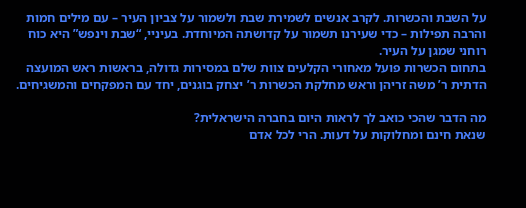על השבת והכשרות. לקרב אנשים לשמירת שבת ולשמור על צביון העיר – עם מילים חמות והרבה תפילות – כדי שעירנו תשמור על קדושתה המיוחדת. בעיניי, “שבת וינפש” היא כוח רוחני שמגן על העיר.
בתחום הכשרות פועל מאחורי הקלעים צוות שלם במסירות גדולה, בראשות ראש המועצה הדתית ר’ משה זריהן וראש מחלקת הכשרות ר’ יצחק בוגנים, יחד עם המפקחים והמשגיחים.

מה הדבר שהכי כואב לך לראות היום בחברה הישראלית?
שנאת חינם ומחלוקות על דעות. הרי לכל אדם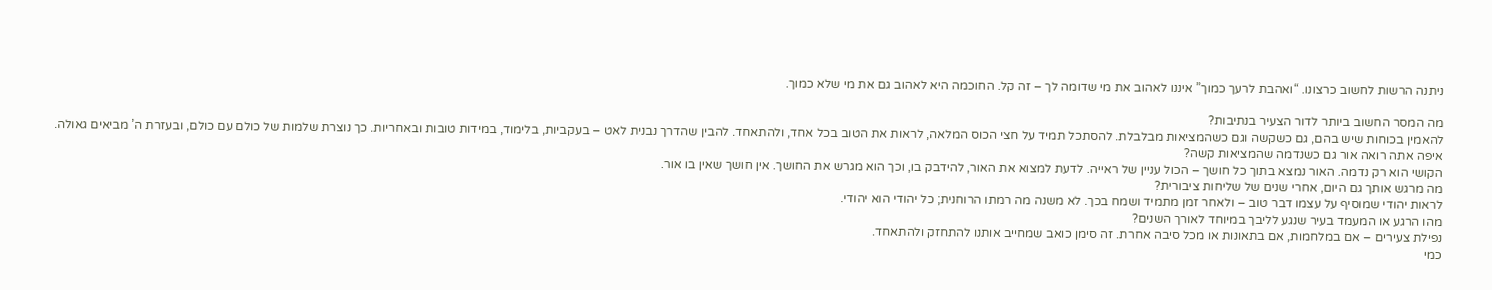ניתנה הרשות לחשוב כרצונו. “ואהבת לרעך כמוך” איננו לאהוב את מי שדומה לך – זה קל. החוכמה היא לאהוב גם את מי שלא כמוך.

מה המסר החשוב ביותר לדור הצעיר בנתיבות?
להאמין בכוחות שיש בהם, גם כשקשה וגם כשהמציאות מבלבלת. להסתכל תמיד על חצי הכוס המלאה, לראות את הטוב בכל אחד, ולהתאחד. להבין שהדרך נבנית לאט – בעקביות, בלימוד, במידות טובות ובאחריות. כך נוצרת שלמות של כולם עם כולם, ובעזרת ה’ מביאים גאולה.
איפה אתה רואה אור גם כשנדמה שהמציאות קשה?
הקושי הוא רק נדמה. האור נמצא בתוך כל חושך – הכול עניין של ראייה. לדעת למצוא את האור, להידבק בו, וכך הוא מגרש את החושך. אין חושך שאין בו אור.
מה מרגש אותך גם היום, אחרי שנים של שליחות ציבורית?
לראות יהודי שמוסיף על עצמו דבר טוב – ולאחר זמן מתמיד ושמח בכך. לא משנה מה רמתו הרוחנית; כל יהודי הוא יהודי.
מהו הרגע או המעמד בעיר שנגע לליבך במיוחד לאורך השנים?
נפילת צעירים – אם במלחמות, אם בתאונות או מכל סיבה אחרת. זה סימן כואב שמחייב אותנו להתחזק ולהתאחד.
כמי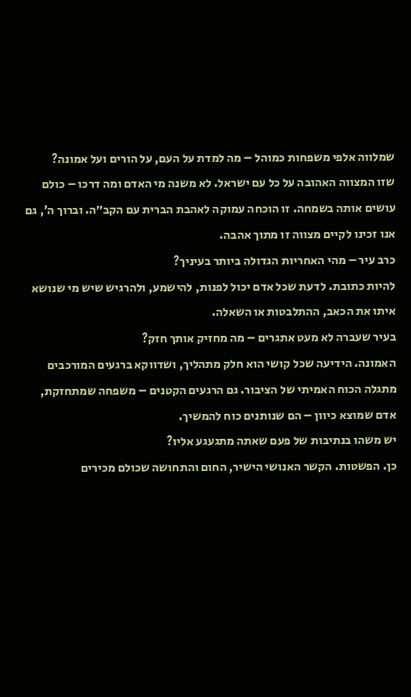שמלווה אלפי משפחות כמוהל – מה למדת על העם, על הורים ועל אמונה?
שזו המצווה האהובה על כל עם ישראל. לא משנה מי האדם ומה דרכו – כולם עושים אותה בשמחה. זו הוכחה עמוקה לאהבת הברית עם הקב״ה. וברוך ה’, גם אנו זכינו לקיים מצווה זו מתוך אהבה.
כרב עיר – מהי האחריות הגדולה ביותר בעיניך?
להיות כתובת. לדעת שכל אדם יכול לפנות, להישמע, ולהרגיש שיש מי שנושא איתו את הכאב, ההתלבטות או השאלה.
בעיר שעברה לא מעט אתגרים – מה מחזיק אותך חזק?
האמונה. הידיעה שכל קושי הוא חלק מתהליך, ושדווקא ברגעים המורכבים מתגלה הכוח האמיתי של הציבור. גם הרגעים הקטנים – משפחה שמתחזקת, אדם שמוצא כיוון – הם שנותנים כוח להמשיך.
יש משהו בנתיבות של פעם שאתה מתגעגע אליו?
כן. הפשטות. הקשר האנושי הישיר, החום והתחושה שכולם מכירים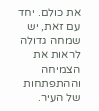את כולם. יחד עם זאת, יש שמחה גדולה לראות את הצמיחה וההתפתחות של העיר.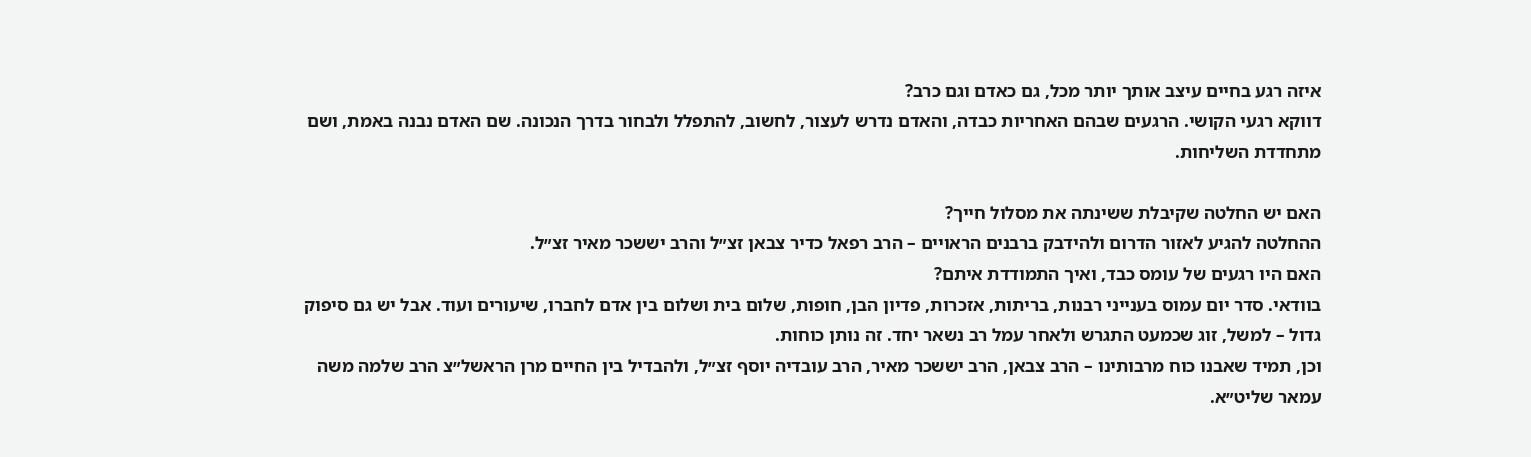איזה רגע בחיים עיצב אותך יותר מכל, גם כאדם וגם כרב?
דווקא רגעי הקושי. הרגעים שבהם האחריות כבדה, והאדם נדרש לעצור, לחשוב, להתפלל ולבחור בדרך הנכונה. שם האדם נבנה באמת, ושם מתחדדת השליחות.

האם יש החלטה שקיבלת ששינתה את מסלול חייך?
ההחלטה להגיע לאזור הדרום ולהידבק ברבנים הראויים – הרב רפאל כדיר צבאן זצ״ל והרב יששכר מאיר זצ״ל.
האם היו רגעים של עומס כבד, ואיך התמודדת איתם?
בוודאי. סדר יום עמוס בענייני רבנות, בריתות, אזכרות, פדיון הבן, חופות, שלום בית ושלום בין אדם לחברו, שיעורים ועוד. אבל יש גם סיפוק גדול – למשל, זוג שכמעט התגרש ולאחר עמל רב נשאר יחד. זה נותן כוחות.
וכן, תמיד שאבנו כוח מרבותינו – הרב צבאן, הרב יששכר מאיר, הרב עובדיה יוסף זצ״ל, ולהבדיל בין החיים מרן הראשל״צ הרב שלמה משה עמאר שליט״א.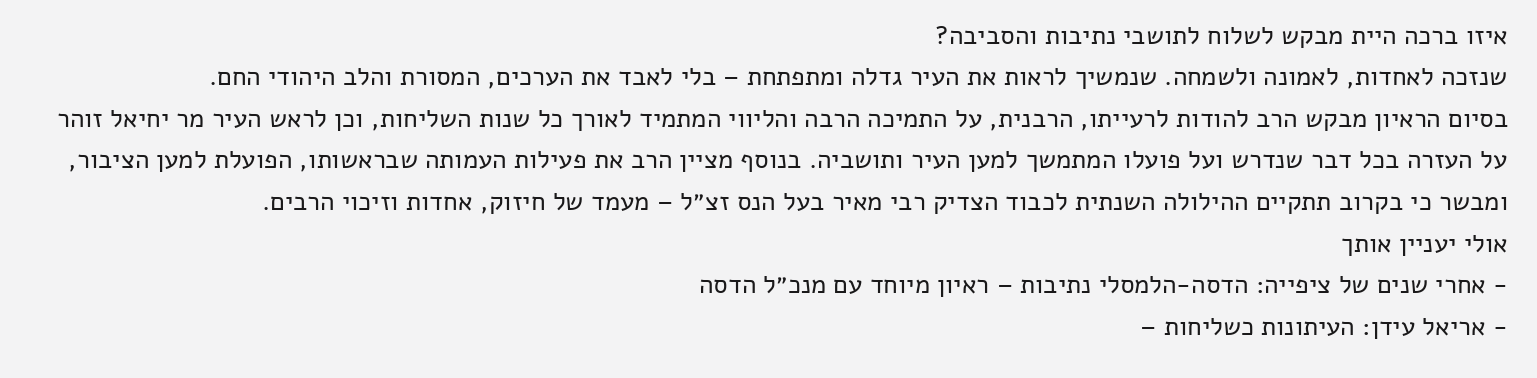איזו ברכה היית מבקש לשלוח לתושבי נתיבות והסביבה?
שנזכה לאחדות, לאמונה ולשמחה. שנמשיך לראות את העיר גדלה ומתפתחת – בלי לאבד את הערכים, המסורת והלב היהודי החם.
בסיום הראיון מבקש הרב להודות לרעייתו, הרבנית, על התמיכה הרבה והליווי המתמיד לאורך כל שנות השליחות, וכן לראש העיר מר יחיאל זוהר על העזרה בכל דבר שנדרש ועל פועלו המתמשך למען העיר ותושביה. בנוסף מציין הרב את פעילות העמותה שבראשותו, הפועלת למען הציבור, ומבשר כי בקרוב תתקיים ההילולה השנתית לכבוד הצדיק רבי מאיר בעל הנס זצ״ל – מעמד של חיזוק, אחדות וזיכוי הרבים.
אולי יעניין אותך
- אחרי שנים של ציפייה: הדסה-הלמסלי נתיבות – ראיון מיוחד עם מנכ״ל הדסה
- אריאל עידן: העיתונות כשליחות –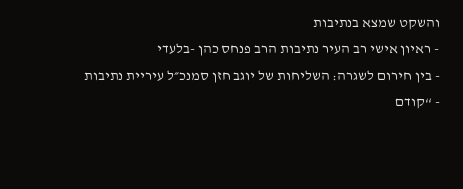והשקט שמצא בנתיבות
- ראיון אישי רב העיר נתיבות הרב פנחס כהן -בלעדי
- בין חירום לשגרה: השליחות של יוגב חזן סמנכ״ל עיריית נתיבות
- “קודם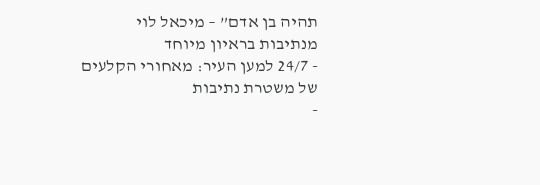תהיה בן אדם” – מיכאל לוי מנתיבות בראיון מיוחד
- 24/7 למען העיר: מאחורי הקלעים של משטרת נתיבות
-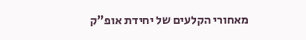מאחורי הקלעים של יחידת אופ”ק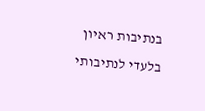בנתיבות ראיון בלעדי לנתיבותי